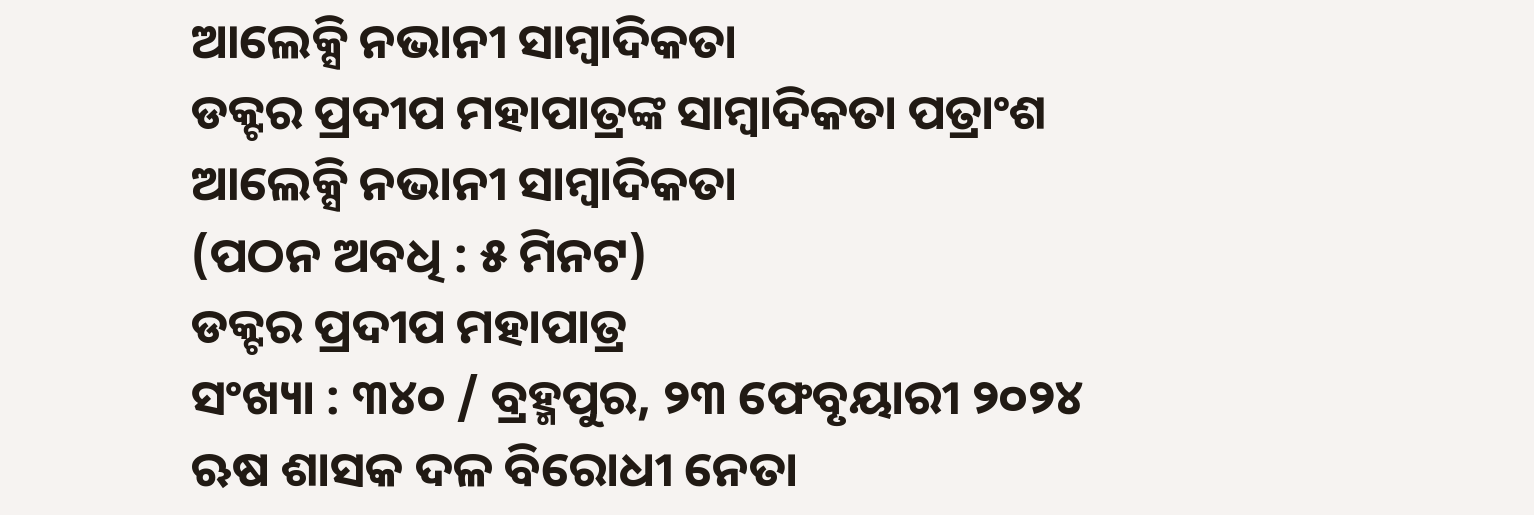ଆଲେକ୍ସି ନଭାନୀ ସାମ୍ୱାଦିକତା
ଡକ୍ଟର ପ୍ରଦୀପ ମହାପାତ୍ରଙ୍କ ସାମ୍ୱାଦିକତା ପତ୍ରାଂଶ
ଆଲେକ୍ସି ନଭାନୀ ସାମ୍ୱାଦିକତା
(ପଠନ ଅବଧି : ୫ ମିନଟ)
ଡକ୍ଟର ପ୍ରଦୀପ ମହାପାତ୍ର
ସଂଖ୍ୟା : ୩୪୦ / ବ୍ରହ୍ମପୁର, ୨୩ ଫେବୃୟାରୀ ୨୦୨୪
ଋଷ ଶାସକ ଦଳ ବିରୋଧୀ ନେତା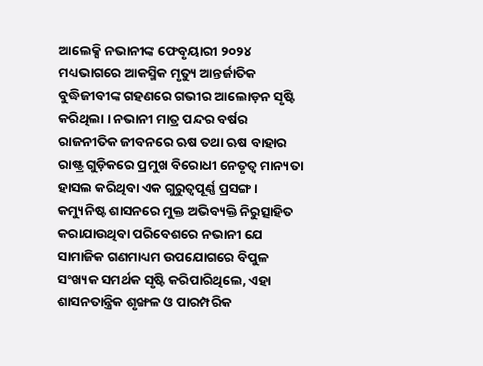ଆଲେକ୍ସି ନଭାନୀଙ୍କ ଫେବୃୟାରୀ ୨୦୨୪ ମଧ୍ୟଭାଗରେ ଆକସ୍ମିକ ମୃତ୍ୟୁ ଆନ୍ତର୍ଜାତିକ ବୁଦ୍ଧିଜୀବୀଙ୍କ ଗହଣରେ ଗଭୀର ଆଲୋଡ଼ନ ସୃଷ୍ଟି କରିଥିଲା । ନଭାନୀ ମାତ୍ର ପନ୍ଦର ବର୍ଷର ରାଜନୀତିକ ଜୀବନରେ ଋଷ ତଥା ଋଷ ବାହାର ରାଷ୍ଟ୍ର ଗୁଡ଼ିକରେ ପ୍ରମୁଖ ବିରୋଧୀ ନେତୃତ୍ୱ ମାନ୍ୟତା ହାସଲ କରିଥିବା ଏକ ଗୁରୁତ୍ୱପୂର୍ଣ୍ଣ ପ୍ରସଙ୍ଗ । କମ୍ୟୁନିଷ୍ଟ ଶାସନରେ ମୁକ୍ତ ଅଭିବ୍ୟକ୍ତି ନିରୁତ୍ସାହିତ କରାଯାଉଥିବା ପରିବେଶରେ ନଭାନୀ ଯେ ସାମାଜିକ ଗଣମାଧ୍ୟମ ଉପଯୋଗରେ ବିପୁଳ ସଂଖ୍ୟକ ସମର୍ଥକ ସୃଷ୍ଟି କରିପାରିଥିଲେ, ଏହା ଶାସନତାନ୍ତ୍ରିକ ଶୃଙ୍ଖଳ ଓ ପାରମ୍ପରିକ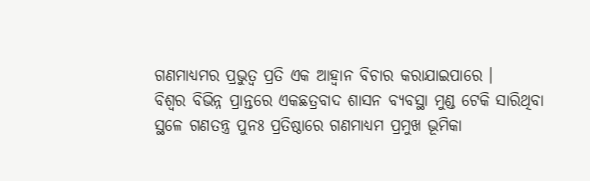ଗଣମାଧ୍ୟମର ପ୍ରଭୁତ୍ୱ ପ୍ରତି ଏକ ଆହ୍ୱାନ ବିଚାର କରାଯାଇପାରେ ।
ବିଶ୍ୱର ବିଭିନ୍ନ ପ୍ରାନ୍ତରେ ଏକଛତ୍ରବାଦ ଶାସନ ବ୍ୟବସ୍ଥା ମୁଣ୍ଡ ଟେକି ସାରିଥିବା ସ୍ଥଳେ ଗଣତନ୍ତ୍ର ପୁନଃ ପ୍ରତିଷ୍ଠାରେ ଗଣମାଧ୍ୟମ ପ୍ରମୁଖ ଭୂମିକା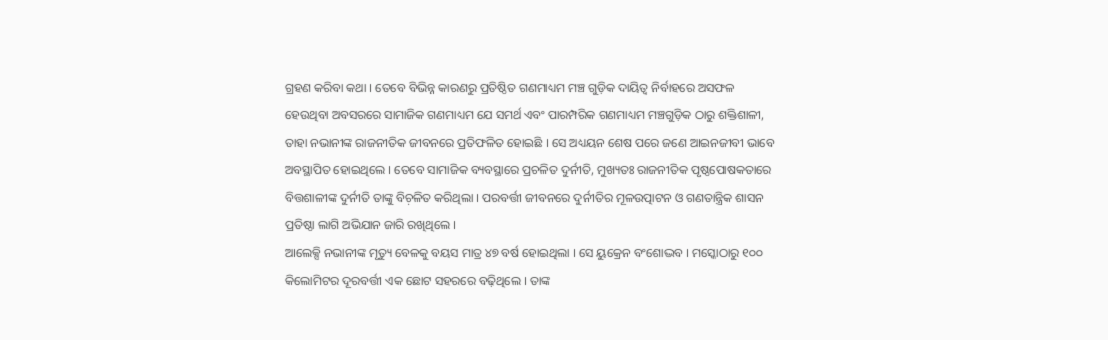ଗ୍ରହଣ କରିବା କଥା । ତେବେ ବିଭିନ୍ନ କାରଣରୁ ପ୍ରତିଷ୍ଠିତ ଗଣମାଧ୍ୟମ ମଞ୍ଚ ଗୁଡ଼ିକ ଦାୟିତ୍ୱ ନିର୍ବାହରେ ଅସଫଳ ହେଉଥିବା ଅବସରରେ ସାମାଜିକ ଗଣମାଧ୍ୟମ ଯେ ସମର୍ଥ ଏବଂ ପାରମ୍ପରିକ ଗଣମାଧ୍ୟମ ମଞ୍ଚଗୁଡ଼ିକ ଠାରୁ ଶକ୍ତିଶାଳୀ, ତାହା ନଭାନୀଙ୍କ ରାଜନୀତିକ ଜୀବନରେ ପ୍ରତିଫଳିତ ହୋଇଛି । ସେ ଅଧ୍ୟୟନ ଶେଷ ପରେ ଜଣେ ଆଇନଜୀବୀ ଭାବେ ଅବସ୍ଥାପିତ ହୋଇଥିଲେ । ତେବେ ସାମାଜିକ ବ୍ୟବସ୍ଥାରେ ପ୍ରଚଳିତ ଦୁର୍ନୀତି, ମୁଖ୍ୟତଃ ରାଜନୀତିକ ପୃଷ୍ଠପୋଷକତାରେ ବିତ୍ତଶାଳୀଙ୍କ ଦୁର୍ନୀତି ତାଙ୍କୁ ବିଚ଼ଳିତ କରିଥିଲା । ପରବର୍ତ୍ତୀ ଜୀବନରେ ଦୁର୍ନୀତିର ମୂଳଉତ୍ପାଟନ ଓ ଗଣତାନ୍ତ୍ରିକ ଶାସନ ପ୍ରତିଷ୍ଠା ଲାଗି ଅଭିଯାନ ଜାରି ରଖିଥିଲେ ।
ଆଲେକ୍ସି ନଭାନୀଙ୍କ ମୃତ୍ୟୁ ବେଳକୁ ବୟସ ମାତ୍ର ୪୭ ବର୍ଷ ହୋଇଥିଲା । ସେ ୟୁକ୍ରେନ ବଂଶୋଦ୍ଭବ । ମସ୍କୋଠାରୁ ୧୦୦ କିଲୋମିଟର ଦୂରବର୍ତ୍ତୀ ଏକ ଛୋଟ ସହରରେ ବଢ଼ିଥିଲେ । ତାଙ୍କ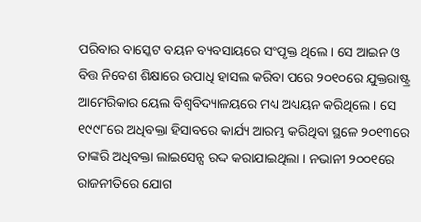ପରିବାର ବାସ୍କେଟ ବୟନ ବ୍ୟବସାୟରେ ସଂପୃକ୍ତ ଥିଲେ । ସେ ଆଇନ ଓ ବିତ୍ତ ନିବେଶ ଶିକ୍ଷାରେ ଉପାଧି ହାସଲ କରିବା ପରେ ୨୦୧୦ରେ ଯୁକ୍ତରାଷ୍ଟ୍ର ଆମେରିକାର ୟେଲ ବିଶ୍ୱବିଦ୍ୟାଳୟରେ ମଧ୍ୟ ଅଧ୍ୟୟନ କରିଥିଲେ । ସେ ୧୯୯୮ରେ ଅଧିବକ୍ତା ହିସାବରେ କାର୍ଯ୍ୟ ଆରମ୍ଭ କରିଥିବା ସ୍ଥଳେ ୨୦୧୩ରେ ତାଙ୍କରି ଅଧିବକ୍ତା ଲାଇସେନ୍ସ ରଦ୍ଦ କରାଯାଇଥିଲା । ନଭାନୀ ୨୦୦୧ରେ ରାଜନୀତିରେ ଯୋଗ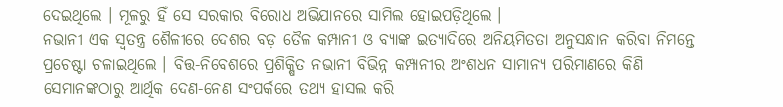ଦେଇଥିଲେ । ମୂଳରୁ ହିଁ ସେ ସରକାର ବିରୋଧ ଅଭିଯାନରେ ସାମିଲ ହୋଇପଡ଼ିଥିଲେ ।
ନଭାନୀ ଏକ ସ୍ୱତନ୍ତ୍ର ଶୈଳୀରେ ଦେଶର ବଡ଼ ତୈଳ କମ୍ପାନୀ ଓ ବ୍ୟାଙ୍କ ଇତ୍ୟାଦିରେ ଅନିୟମିତତା ଅନୁସନ୍ଧାନ କରିବା ନିମନ୍ତେ ପ୍ରଚେଷ୍ଟା ଚଳାଇଥିଲେ । ବିତ୍ତ-ନିବେଶରେ ପ୍ରଶିକ୍ଷିତ ନଭାନୀ ବିଭିନ୍ନ କମ୍ପାନୀର ଅଂଶଧନ ସାମାନ୍ୟ ପରିମାଣରେ କିଣି ସେମାନଙ୍କଠାରୁ ଆର୍ଥିକ ଦେଣ-ନେଣ ସଂପର୍କରେ ତଥ୍ୟ ହାସଲ କରି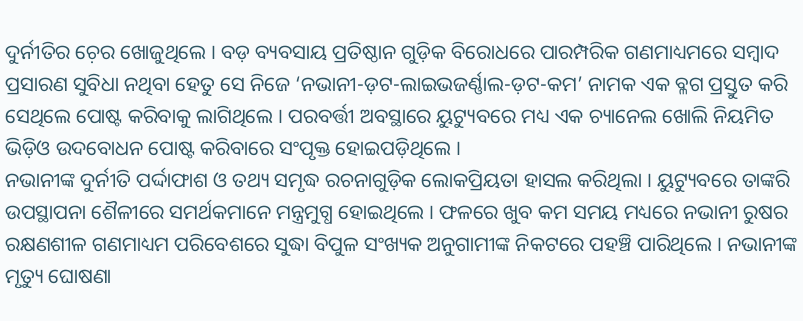ଦୁର୍ନୀତିର ଚ଼େର ଖୋଜୁଥିଲେ । ବଡ଼ ବ୍ୟବସାୟ ପ୍ରତିଷ୍ଠାନ ଗୁଡ଼ିକ ବିରୋଧରେ ପାରମ୍ପରିକ ଗଣମାଧ୍ୟମରେ ସମ୍ୱାଦ ପ୍ରସାରଣ ସୁବିଧା ନଥିବା ହେତୁ ସେ ନିଜେ ‘ନଭାନୀ-ଡ଼ଟ-ଲାଇଭଜର୍ଣ୍ଣାଲ-ଡ଼ଟ-କମ’ ନାମକ ଏକ ବ୍ଳଗ ପ୍ରସ୍ତୁତ କରି ସେଥିଲେ ପୋଷ୍ଟ କରିବାକୁ ଲାଗିଥିଲେ । ପରବର୍ତ୍ତୀ ଅବସ୍ଥାରେ ୟୁଟ୍ୟୁବରେ ମଧ୍ୟ ଏକ ଚ୍ୟାନେଲ ଖୋଲି ନିୟମିତ ଭିଡ଼ିଓ ଉଦବୋଧନ ପୋଷ୍ଟ କରିବାରେ ସଂପୃକ୍ତ ହୋଇପଡ଼ିଥିଲେ ।
ନଭାନୀଙ୍କ ଦୁର୍ନୀତି ପର୍ଦ୍ଦାଫାଶ ଓ ତଥ୍ୟ ସମୃଦ୍ଧ ରଚନାଗୁଡ଼ିକ ଲୋକପ୍ରିୟତା ହାସଲ କରିଥିଲା । ୟୁଟ୍ୟୁବରେ ତାଙ୍କରି ଉପସ୍ଥାପନା ଶୈଳୀରେ ସମର୍ଥକମାନେ ମନ୍ତ୍ରମୁଗ୍ଧ ହୋଇଥିଲେ । ଫଳରେ ଖୁବ କମ ସମୟ ମଧ୍ୟରେ ନଭାନୀ ରୁଷର ରକ୍ଷଣଶୀଳ ଗଣମାଧ୍ୟମ ପରିବେଶରେ ସୁଦ୍ଧା ବିପୁଳ ସଂଖ୍ୟକ ଅନୁଗାମୀଙ୍କ ନିକଟରେ ପହଞ୍ଚି ପାରିଥିଲେ । ନଭାନୀଙ୍କ ମୃତ୍ୟୁ ଘୋଷଣା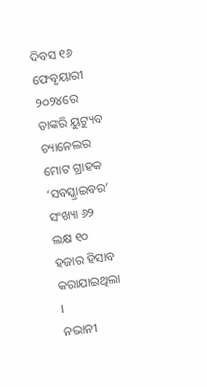ଦିବସ ୧୬ ଫେବୃୟାରୀ ୨୦୨୪ରେ ତାଙ୍କରି ୟୁଟ୍ୟୁବ ଚ୍ୟାନେଲର ମୋଟ ଗ୍ରାହକ ‘ସବସ୍କ୍ରାଇବର’ ସଂଖ୍ୟା ୬୨ ଲକ୍ଷ ୧୦ ହଜାର ହିସାବ କରାଯାଇଥିଲା ।
ନଭାନୀ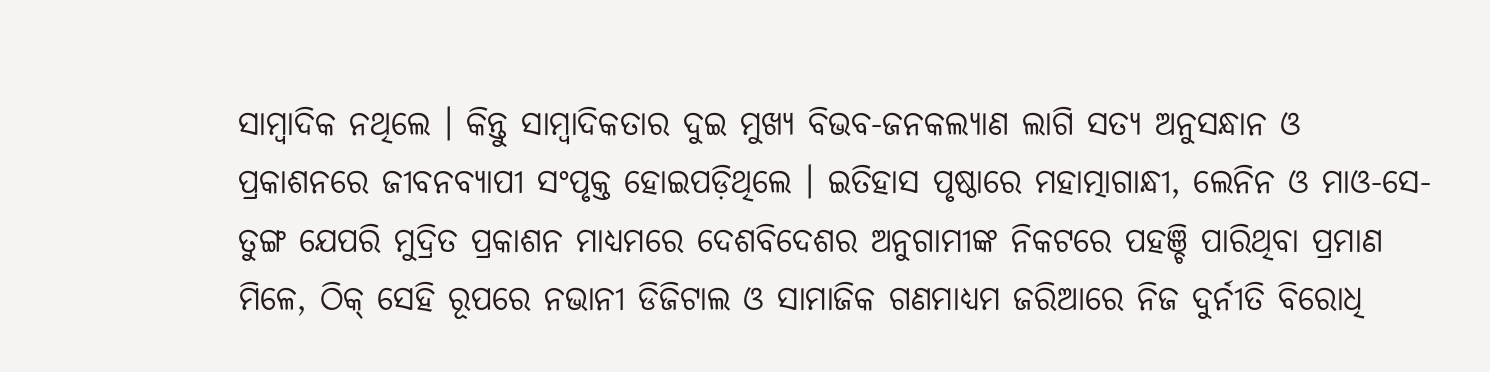ସାମ୍ୱାଦିକ ନଥିଲେ । କିନ୍ତୁ ସାମ୍ୱାଦିକତାର ଦୁଇ ମୁଖ୍ୟ ବିଭବ-ଜନକଲ୍ୟାଣ ଲାଗି ସତ୍ୟ ଅନୁସନ୍ଧାନ ଓ ପ୍ରକାଶନରେ ଜୀବନବ୍ୟାପୀ ସଂପୃକ୍ତ ହୋଇପଡ଼ିଥିଲେ । ଇତିହାସ ପୃଷ୍ଠାରେ ମହାତ୍ମାଗାନ୍ଧୀ, ଲେନିନ ଓ ମାଓ-ସେ-ତୁଙ୍ଗ ଯେପରି ମୁଦ୍ରିତ ପ୍ରକାଶନ ମାଧ୍ୟମରେ ଦେଶବିଦେଶର ଅନୁଗାମୀଙ୍କ ନିକଟରେ ପହଞ୍ଚି ପାରିଥିବା ପ୍ରମାଣ ମିଳେ, ଠିକ୍ ସେହି ରୂପରେ ନଭାନୀ ଡିଜିଟାଲ ଓ ସାମାଜିକ ଗଣମାଧ୍ୟମ ଜରିଆରେ ନିଜ ଦୁର୍ନୀତି ବିରୋଧି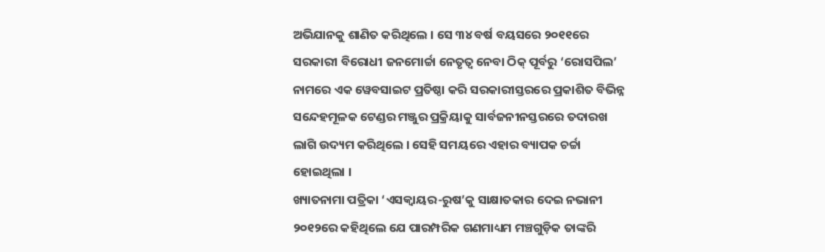ଅଭିଯାନକୁ ଶାଣିତ କରିଥିଲେ । ସେ ୩୪ ବର୍ଷ ବୟସରେ ୨୦୧୧ରେ ସରକାରୀ ବିରୋଧୀ ଜନମୋର୍ଚ୍ଚା ନେତୃତ୍ୱ ନେବା ଠିକ୍ ପୂର୍ବରୁ ‘ରୋସପିଲ’ ନାମରେ ଏକ ୱେବସାଇଟ ପ୍ରତିଷ୍ଠା କରି ସରକାରୀସ୍ତରରେ ପ୍ରକାଶିତ ବିଭିନ୍ନ ସନ୍ଦେହମୂଳକ ଟେଣ୍ଡର ମଞ୍ଜୁର ପ୍ରକ୍ରିୟାକୁ ସାର୍ବଜନୀନସ୍ତରରେ ତଦାରଖ ଲାଗି ଉଦ୍ୟମ କରିଥିଲେ । ସେହି ସମୟରେ ଏହାର ବ୍ୟାପକ ଚର୍ଚ୍ଚା ହୋଇଥିଲା ।
ଖ୍ୟାତନାମା ପତ୍ରିକା ‘ଏସକ୍ୱାୟର-ରୁଷ’କୁ ସାକ୍ଷାତକାର ଦେଇ ନଭାନୀ ୨୦୧୨ରେ କହିଥିଲେ ଯେ ପାରମ୍ପରିକ ଗଣମାଧ୍ୟମ ମଞ୍ଚଗୁଡ଼ିକ ତାଙ୍କରି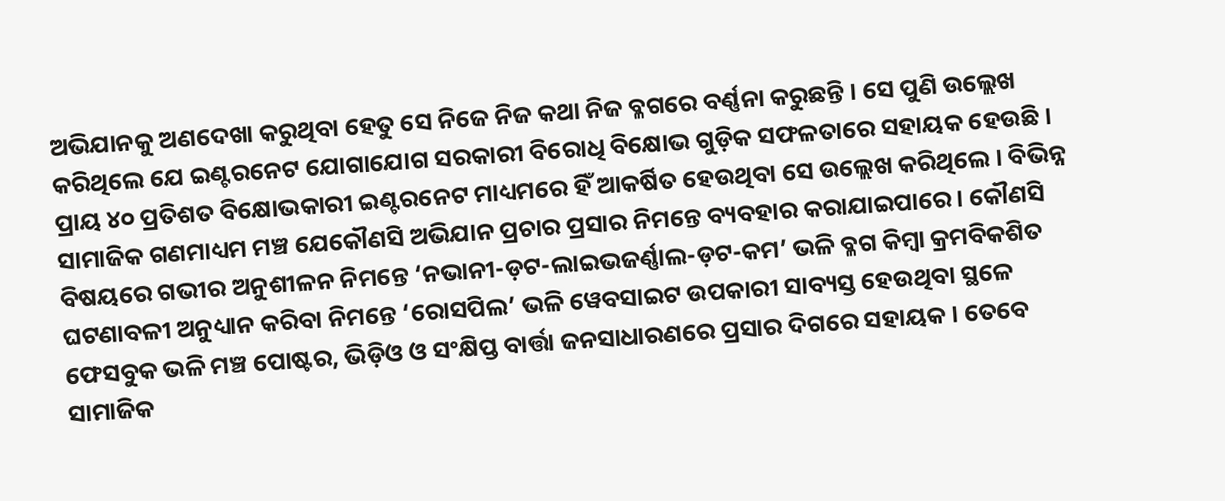ଅଭିଯାନକୁ ଅଣଦେଖା କରୁଥିବା ହେତୁ ସେ ନିଜେ ନିଜ କଥା ନିଜ ବ୍ଳଗରେ ବର୍ଣ୍ଣନା କରୁଛନ୍ତି । ସେ ପୁଣି ଉଲ୍ଲେଖ କରିଥିଲେ ଯେ ଇଣ୍ଟରନେଟ ଯୋଗାଯୋଗ ସରକାରୀ ବିରୋଧି ବିକ୍ଷୋଭ ଗୁଡ଼ିକ ସଫଳତାରେ ସହାୟକ ହେଉଛି ।
ପ୍ରାୟ ୪୦ ପ୍ରତିଶତ ବିକ୍ଷୋଭକାରୀ ଇଣ୍ଟରନେଟ ମାଧ୍ୟମରେ ହିଁ ଆକର୍ଷିତ ହେଉଥିବା ସେ ଉଲ୍ଲେଖ କରିଥିଲେ । ବିଭିନ୍ନ ସାମାଜିକ ଗଣମାଧ୍ୟମ ମଞ୍ଚ ଯେକୌଣସି ଅଭିଯାନ ପ୍ରଚାର ପ୍ରସାର ନିମନ୍ତେ ବ୍ୟବହାର କରାଯାଇପାରେ । କୌଣସି ବିଷୟରେ ଗଭୀର ଅନୁଶୀଳନ ନିମନ୍ତେ ‘ନଭାନୀ-ଡ଼ଟ-ଲାଇଭଜର୍ଣ୍ଣାଲ-ଡ଼ଟ-କମ’ ଭଳି ବ୍ଳଗ କିମ୍ୱା କ୍ରମବିକଶିତ ଘଟଣାବଳୀ ଅନୁଧ୍ୟାନ କରିବା ନିମନ୍ତେ ‘ରୋସପିଲ’ ଭଳି ୱେବସାଇଟ ଉପକାରୀ ସାବ୍ୟସ୍ତ ହେଉଥିବା ସ୍ଥଳେ ଫେସବୁକ ଭଳି ମଞ୍ଚ ପୋଷ୍ଟର, ଭିଡ଼ିଓ ଓ ସଂକ୍ଷିପ୍ତ ବାର୍ତ୍ତା ଜନସାଧାରଣରେ ପ୍ରସାର ଦିଗରେ ସହାୟକ । ତେବେ ସାମାଜିକ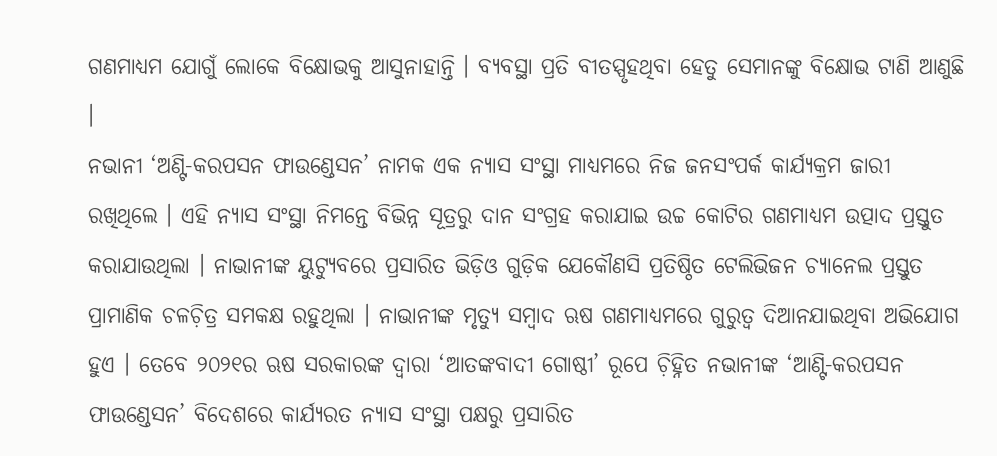ଗଣମାଧ୍ୟମ ଯୋଗୁଁ ଲୋକେ ବିକ୍ଷୋଭକୁ ଆସୁନାହାନ୍ତି । ବ୍ୟବସ୍ଥା ପ୍ରତି ବୀତସ୍ପୃହଥିବା ହେତୁ ସେମାନଙ୍କୁ ବିକ୍ଷୋଭ ଟାଣି ଆଣୁଛି ।
ନଭାନୀ ‘ଅଣ୍ଟି-କରପସନ ଫାଉଣ୍ଡେସନ’ ନାମକ ଏକ ନ୍ୟାସ ସଂସ୍ଥା ମାଧ୍ୟମରେ ନିଜ ଜନସଂପର୍କ କାର୍ଯ୍ୟକ୍ରମ ଜାରୀ ରଖିଥିଲେ । ଏହି ନ୍ୟାସ ସଂସ୍ଥା ନିମନ୍ତେ ବିଭିନ୍ନ ସୂତ୍ରରୁ ଦାନ ସଂଗ୍ରହ କରାଯାଇ ଉଚ୍ଚ କୋଟିର ଗଣମାଧ୍ୟମ ଉତ୍ପାଦ ପ୍ରସ୍ତୁତ କରାଯାଉଥିଲା । ନାଭାନୀଙ୍କ ୟୁଟ୍ୟୁବରେ ପ୍ରସାରିତ ଭିଡ଼ିଓ ଗୁଡ଼ିକ ଯେକୌଣସି ପ୍ରତିଷ୍ଠିତ ଟେଲିଭିଜନ ଚ୍ୟାନେଲ ପ୍ରସ୍ତୁତ ପ୍ରାମାଣିକ ଚଳଚ଼ିତ୍ର ସମକକ୍ଷ ରହୁଥିଲା । ନାଭାନୀଙ୍କ ମୃତ୍ୟୁ ସମ୍ୱାଦ ଋଷ ଗଣମାଧ୍ୟମରେ ଗୁରୁତ୍ୱ ଦିଆନଯାଇଥିବା ଅଭିଯୋଗ ହୁଏ । ତେବେ ୨୦୨୧ର ଋଷ ସରକାରଙ୍କ ଦ୍ୱାରା ‘ଆତଙ୍କବାଦୀ ଗୋଷ୍ଠୀ’ ରୂପେ ଚ଼ିହ୍ନିତ ନଭାନୀଙ୍କ ‘ଆଣ୍ଟି-କରପସନ ଫାଉଣ୍ଡେସନ’ ବିଦେଶରେ କାର୍ଯ୍ୟରତ ନ୍ୟାସ ସଂସ୍ଥା ପକ୍ଷରୁ ପ୍ରସାରିତ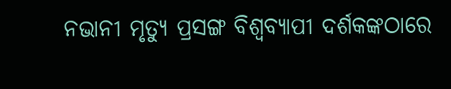ନଭାନୀ ମୃତ୍ୟୁ ପ୍ରସଙ୍ଗ ବିଶ୍ୱବ୍ୟାପୀ ଦର୍ଶକଙ୍କଠାରେ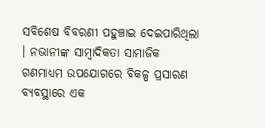ସବିଶେଷ ବିବରଣୀ ପହୁଞ୍ଚାଇ ଦେଇପାରିଥିଲା । ନଭାନୀଙ୍କ ସାମ୍ୱାଦିକତା ସାମାଜିକ ଗଣମାଧ୍ୟମ ଉପଯୋଗରେ ବିକଳ୍ପ ପ୍ରସାରଣ ବ୍ୟବସ୍ଥାରେ ଏକ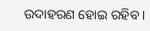ଉଦାହରଣ ହୋଇ ରହିବ ।